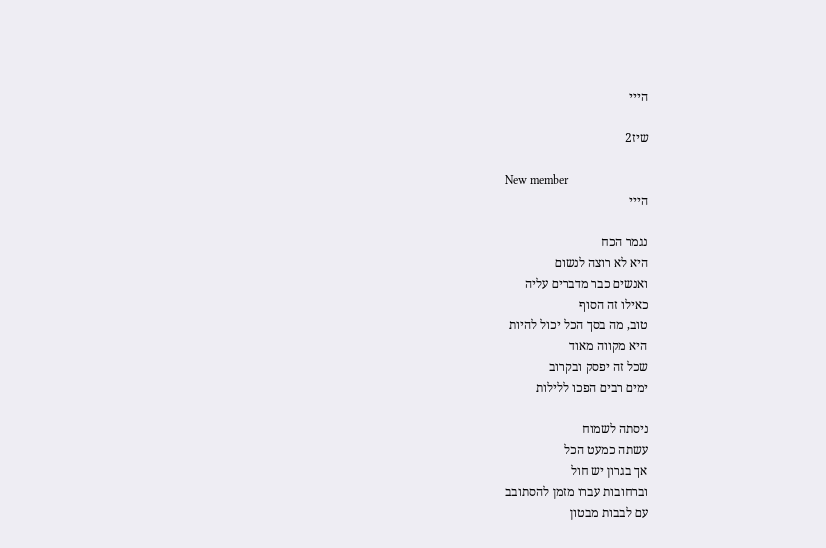הייי

שיז2

New member
הייי

נגמר הכח
היא לא רוצה לנשום
ואנשים כבר מדברים עליה
כאילו זה הסוף
טוב, מה בסך הכל יכול להיות
היא מקווה מאוד
שכל זה יפסק ובקרוב
ימים רבים הפכו ללילות

ניסתה לשמוח
עשתה כמעט הכל
אך בגרון יש חול
וברחובות עברו מזמן להסתובב
עם לבבות מבטון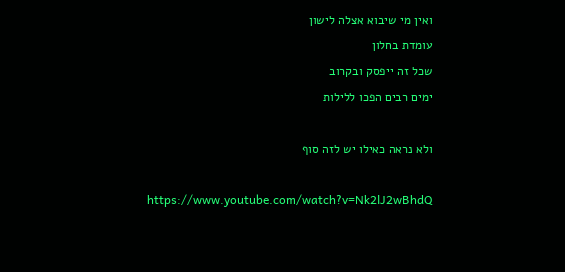ואין מי שיבוא אצלה לישון
עומדת בחלון
שכל זה ייפסק ובקרוב
ימים רבים הפכו ללילות

ולא נראה כאילו יש לזה סוף

https://www.youtube.com/watch?v=Nk2lJ2wBhdQ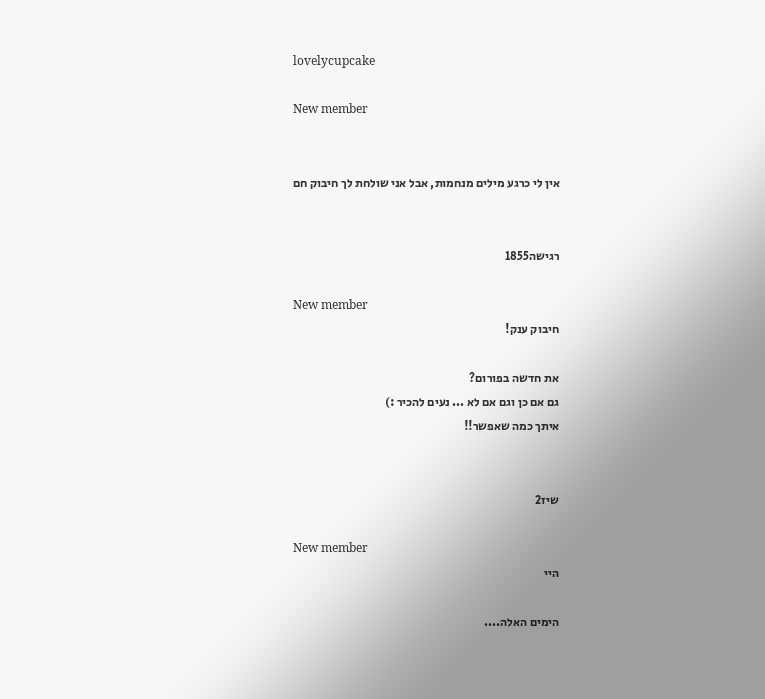lovelycupcake

New member


אין לי כרגע מילים מנחמות, אבל אני שולחת לך חיבוק חם


רגישה1855

New member
חיבוק ענק!

את חדשה בפורום?
גם אם כן וגם אם לא ... נעים להכיר :)
איתך כמה שאפשר!!


שיז2

New member
היי

הימים האלה....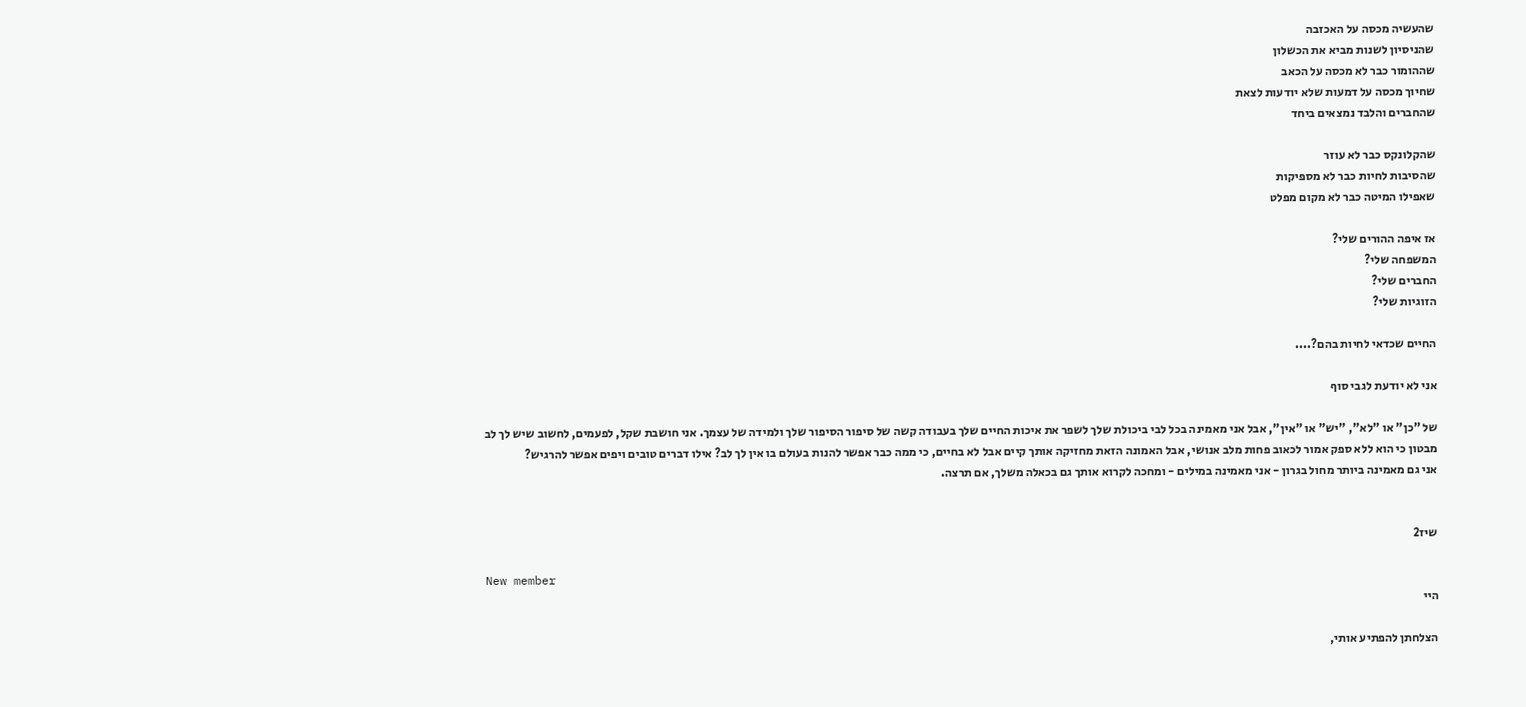שהעשיה מכסה על האכזבה
שהניסיון לשנות מביא את הכשלון
שההומור כבר לא מכסה על הכאב
שחיוך מכסה על דמעות שלא יודעות לצאת
שהחברים והלבד נמצאים ביחד

שהקלונקס כבר לא עוזר
שהסיבות לחיות כבר לא מספיקות
שאפילו המיטה כבר לא מקום מפלט

אז איפה ההורים שלי?
המשפחה שלי?
החברים שלי?
הזוגיות שלי?

החיים שכדאי לחיות בהם?....

אני לא יודעת לגבי סוף

של "כן" או "לא", "יש" או "אין", אבל אני מאמינה בכל לבי ביכולת שלך לשפר את איכות החיים שלך בעבודה קשה של סיפור הסיפור שלך ולמידה של עצמך. אני חושבת שקל, לפעמים, לחשוב שיש לך לב מבטון כי הוא ללא ספק אמור לכאוב פחות מלב אנושי, אבל האמונה הזאת מחזיקה אותך קיים אבל לא בחיים, כי ממה כבר אפשר להנות בעולם בו אין לך לב? אילו דברים טובים ויפים אפשר להרגיש?
אני גם מאמינה ביותר מחול בגרון - אני מאמינה במילים - ומחכה לקרוא אותך גם בכאלה משלך, אם תרצה.


שיז2

New member
היי

הצלחתן להפתיע אותי,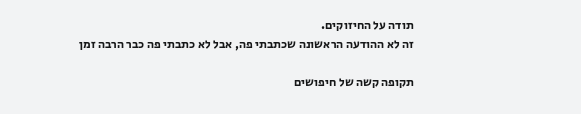תודה על החיזוקים.
זה לא ההודעה הראשונה שכתבתי פה, אבל לא כתבתי פה כבר הרבה זמן

תקופה קשה של חיפושים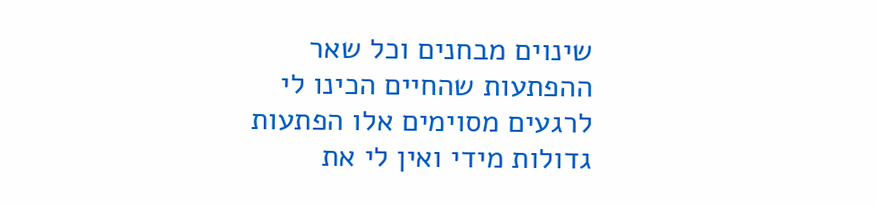שינוים מבחנים וכל שאר ההפתעות שהחיים הכינו לי
לרגעים מסוימים אלו הפתעות גדולות מידי ואין לי את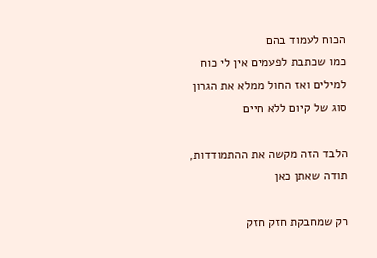הכוח לעמוד בהם
כמו שכתבת לפעמים אין לי כוח למילים ואז החול ממלא את הגרון
סוג של קיום ללא חיים

הלבד הזה מקשה את ההתמודדות,
תודה שאתן כאן

רק שמחבקת חזק חזק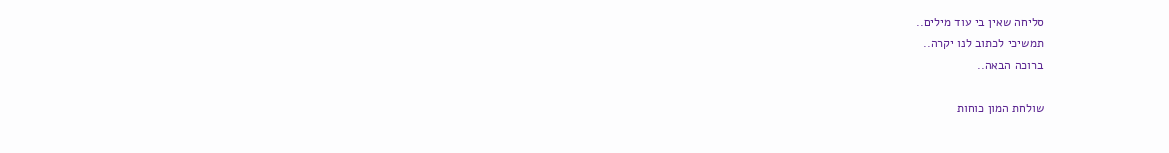סליחה שאין בי עוד מילים..
תמשיכי לכתוב לנו יקרה..
ברוכה הבאה..

שולחת המון כוחות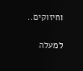וחיזוקים..

למעלה